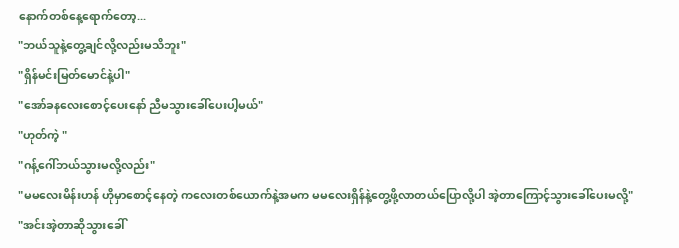နောက်တစ်နေ့ရောက်တော့...
"ဘယ်သူနဲ့တွေ့ချင်လို့လည်းမသိဘူး"
"ရှိန်မင်းမြတ်မောင်နဲ့ပါ"
"အော်ခနလေးစောင့်ပေးနော် ညီမသွားခေါ်ပေးပါ့မယ်"
"ဟုတ်ကဲ့ "
"ဂန့်ဂေါ်ဘယ်သွားမလို့လည်း"
"မမလေးမိန်းဟန် ဟိုမှာစောင့်နေတဲ့ ကလေးတစ်ယောက်နဲ့အမက မမလေးရှိန်နဲ့တွေ့ဖို့လာတယ်ပြောလို့ပါ အဲ့တာကြောင့်သွားခေါ်ပေးမလို့"
"အင်းအဲ့တာဆိုသွားခေါ်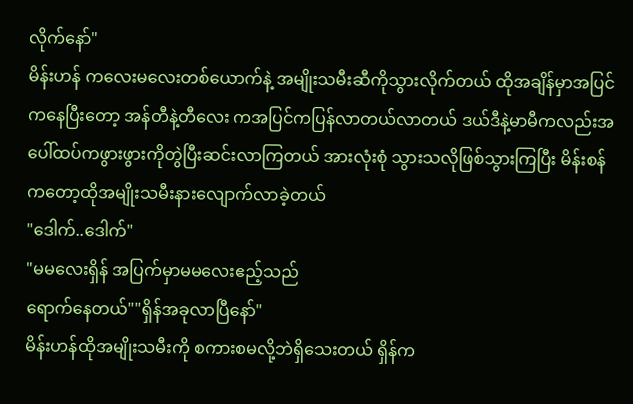လိုက်နော်"
မိန်းဟန် ကလေးမလေးတစ်ယောက်နဲ့ အမျိုးသမီးဆီကိုသွားလိုက်တယ် ထိုအချိန်မှာအပြင်ကနေပြီးတော့ အန်တီနဲ့တီလေး ကအပြင်ကပြန်လာတယ်လာတယ် ဒယ်ဒီနဲ့မာမီကလည်းအပေါ်ထပ်ကဖွားဖွားကိုတွဲပြီးဆင်းလာကြတယ် အားလုံးစုံ သွားသလိုဖြစ်သွားကြပြီး မိန်းစန်ကတော့ထိုအမျိုးသမီးနားလျောက်လာခဲ့တယ်
"ဒေါက်..ဒေါက်"
"မမလေးရှိန် အပြက်မှာမမလေးဧည့်သည်
ရောက်နေတယ်""ရှိန်အခုလာပြီနော်"
မိန်းဟန်ထိုအမျိုးသမီးကို စကားစမလို့ဘဲရှိသေးတယ် ရှိန်က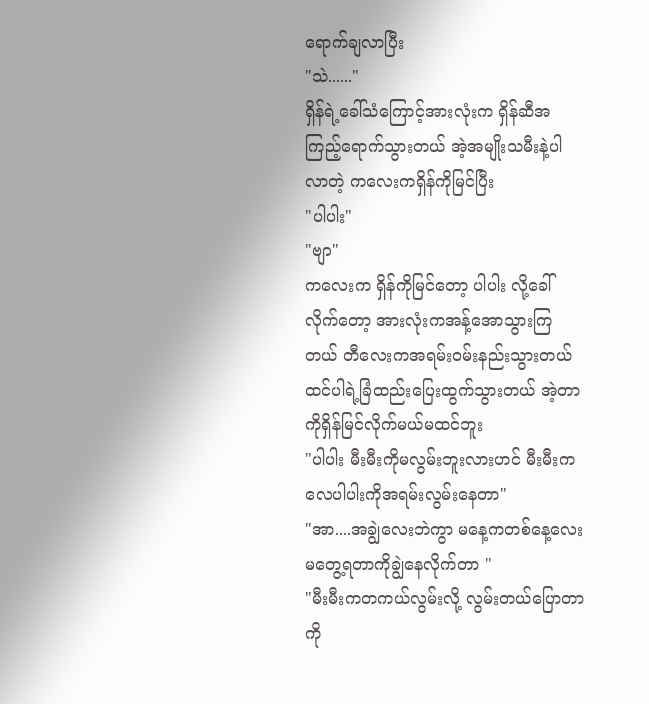ရောက်ချလာပြီး
"သဲ......"
ရှိန်ရဲ့ခေါ်သံကြောင့်အားလုံးက ရှိန်ဆီအကြည့်ရောက်သွားတယ် အဲ့အမျိုးသမီးနဲ့ပါလာတဲ့ ကလေးကရှိန်ကိုမြင်ပြီး
"ပါပါး"
"ဗျာ"
ကလေးက ရှိန်ကိုမြင်တော့ ပါပါး လို့ခေါ်လိုက်တော့ အားလုံးကအန့်အောသွားကြတယ် တီလေးကအရမ်းဝမ်းနည်းသွားတယ်ထင်ပါရဲ့ခြံထည်းပြေးထွက်သွားတယ် အဲ့တာကိုရှိန်မြင်လိုက်မယ်မထင်ဘူး
"ပါပါး မီးမီးကိုမလွမ်းဘူးလားဟင် မီးမီးကလေပါပါးကိုအရမ်းလွမ်းနေတာ"
"အာ....အချွဲလေးဘဲကွာ မနေ့ကတစ်နေ့လေးမတွေ့ရတာကိုချွဲနေလိုက်တာ "
"မီးမီးကတကယ်လွမ်းလို့ လွမ်းတယ်ပြောတာကို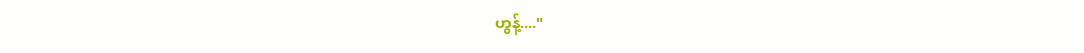ဟွန့်...."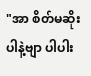"အာ စိတ်မဆိုးပါနဲ့ဗျာ ပါပါး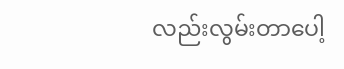လည်းလွမ်းတာပေါ့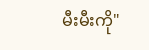မီးမီးကို"